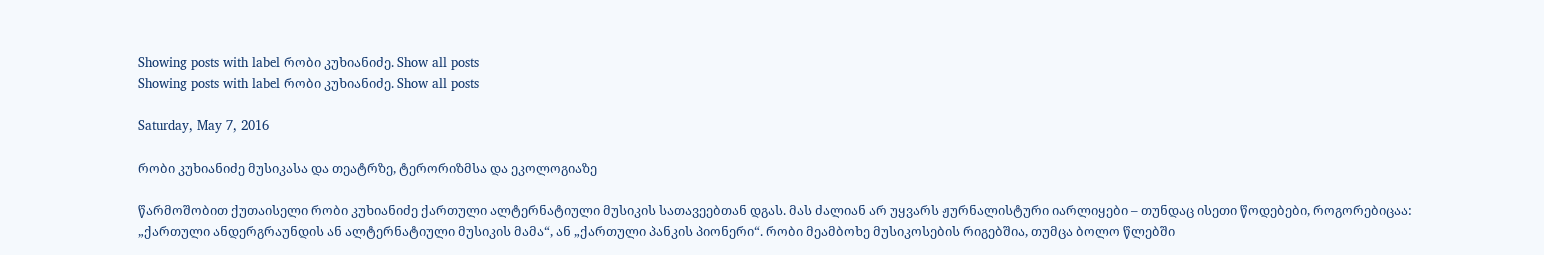Showing posts with label რობი კუხიანიძე. Show all posts
Showing posts with label რობი კუხიანიძე. Show all posts

Saturday, May 7, 2016

რობი კუხიანიძე მუსიკასა და თეატრზე, ტერორიზმსა და ეკოლოგიაზე

წარმოშობით ქუთაისელი რობი კუხიანიძე ქართული ალტერნატიული მუსიკის სათავეებთან დგას. მას ძალიან არ უყვარს ჟურნალისტური იარლიყები – თუნდაც ისეთი წოდებები, როგორებიცაა: „ქართული ანდერგრაუნდის ან ალტერნატიული მუსიკის მამა“, ან „ქართული პანკის პიონერი“. რობი მეამბოხე მუსიკოსების რიგებშია, თუმცა ბოლო წლებში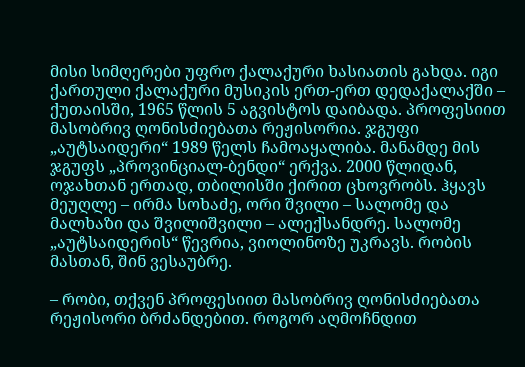მისი სიმღერები უფრო ქალაქური ხასიათის გახდა. იგი ქართული ქალაქური მუსიკის ერთ-ერთ დედაქალაქში – ქუთაისში, 1965 წლის 5 აგვისტოს დაიბადა. პროფესიით მასობრივ ღონისძიებათა რეჟისორია. ჯგუფი „აუტსაიდერი“ 1989 წელს ჩამოაყალიბა. მანამდე მის ჯგუფს „პროვინციალ-ბენდი“ ერქვა. 2000 წლიდან, ოჯახთან ერთად, თბილისში ქირით ცხოვრობს. ჰყავს მეუღლე – ირმა სოხაძე, ორი შვილი – სალომე და მალხაზი და შვილიშვილი – ალექსანდრე. სალომე „აუტსაიდერის“ წევრია, ვიოლინოზე უკრავს. რობის მასთან, შინ ვესაუბრე.

– რობი, თქვენ პროფესიით მასობრივ ღონისძიებათა რეჟისორი ბრძანდებით. როგორ აღმოჩნდით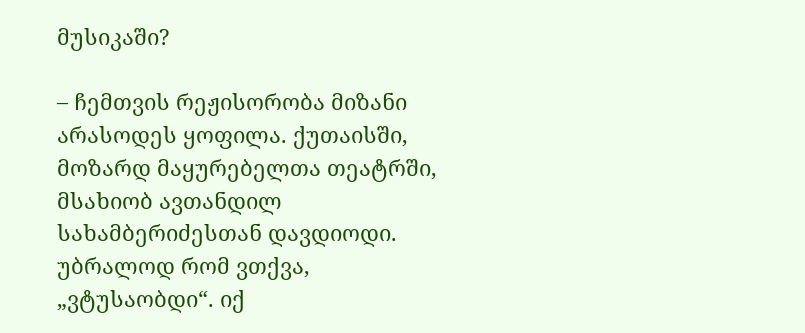მუსიკაში?

– ჩემთვის რეჟისორობა მიზანი არასოდეს ყოფილა. ქუთაისში, მოზარდ მაყურებელთა თეატრში, მსახიობ ავთანდილ სახამბერიძესთან დავდიოდი. უბრალოდ რომ ვთქვა, „ვტუსაობდი“. იქ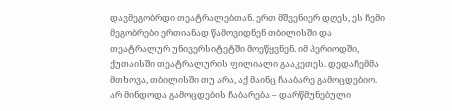დავმეგობრდი თეატრალებთან. ერთ მშვენიერ დღეს, ეს ჩემი მეგობრები ერთიანად წამოვიდნენ თბილისში და თეატრალურ უნივერსიტეტში მოეწყვნენ. იმ პერიოდში, ქუთაისში თეატრალურის ფილიალი გააკეთეს. დედაჩემმა მთხოვა, თბილისში თუ არა, აქ მაინც ჩააბარე გამოცდებიო. არ მინდოდა გამოცდების ჩაბარება – დარწმუნებული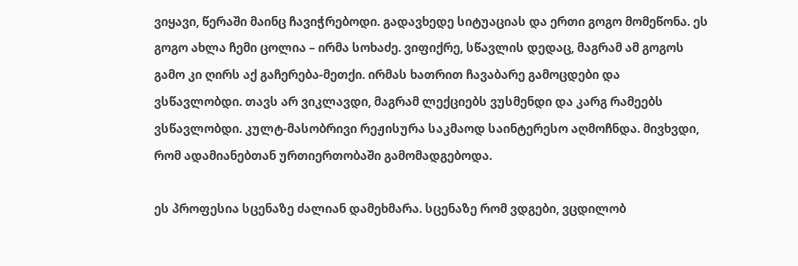ვიყავი, წერაში მაინც ჩავიჭრებოდი. გადავხედე სიტუაციას და ერთი გოგო მომეწონა. ეს გოგო ახლა ჩემი ცოლია – ირმა სოხაძე. ვიფიქრე, სწავლის დედაც, მაგრამ ამ გოგოს გამო კი ღირს აქ გაჩერება-მეთქი. ირმას ხათრით ჩავაბარე გამოცდები და ვსწავლობდი. თავს არ ვიკლავდი, მაგრამ ლექციებს ვუსმენდი და კარგ რამეებს ვსწავლობდი. კულტ-მასობრივი რეჟისურა საკმაოდ საინტერესო აღმოჩნდა. მივხვდი, რომ ადამიანებთან ურთიერთობაში გამომადგებოდა.

ეს პროფესია სცენაზე ძალიან დამეხმარა. სცენაზე რომ ვდგები, ვცდილობ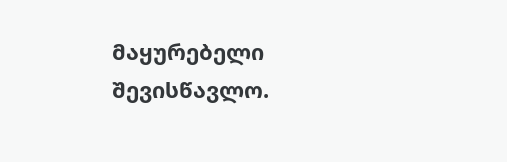მაყურებელი შევისწავლო.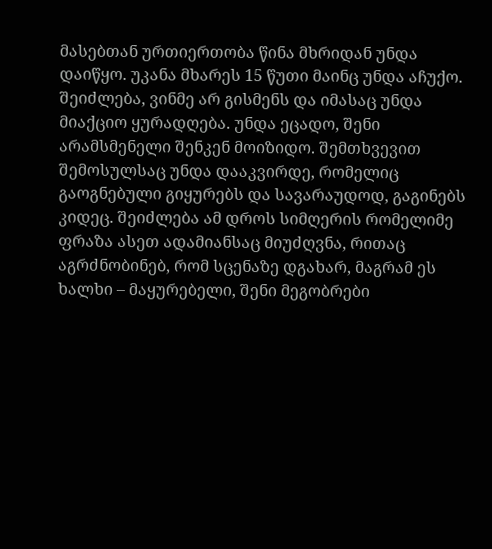მასებთან ურთიერთობა წინა მხრიდან უნდა დაიწყო. უკანა მხარეს 15 წუთი მაინც უნდა აჩუქო. შეიძლება, ვინმე არ გისმენს და იმასაც უნდა მიაქციო ყურადღება. უნდა ეცადო, შენი არამსმენელი შენკენ მოიზიდო. შემთხვევით შემოსულსაც უნდა დააკვირდე, რომელიც გაოგნებული გიყურებს და სავარაუდოდ, გაგინებს კიდეც. შეიძლება ამ დროს სიმღერის რომელიმე ფრაზა ასეთ ადამიანსაც მიუძღვნა, რითაც აგრძნობინებ, რომ სცენაზე დგახარ, მაგრამ ეს ხალხი – მაყურებელი, შენი მეგობრები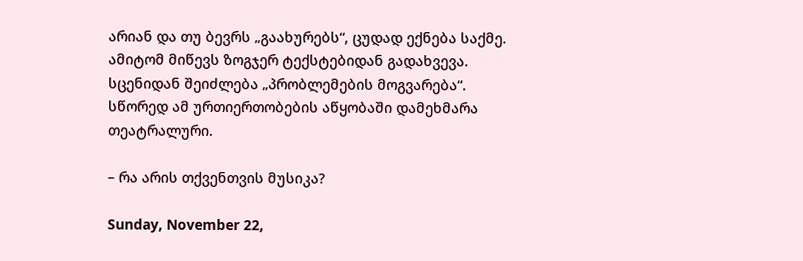არიან და თუ ბევრს „გაახურებს“, ცუდად ექნება საქმე. ამიტომ მიწევს ზოგჯერ ტექსტებიდან გადახვევა. სცენიდან შეიძლება „პრობლემების მოგვარება“. სწორედ ამ ურთიერთობების აწყობაში დამეხმარა თეატრალური.

– რა არის თქვენთვის მუსიკა?

Sunday, November 22,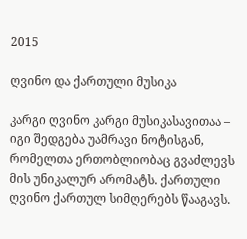2015

ღვინო და ქართული მუსიკა

კარგი ღვინო კარგი მუსიკასავითაა – იგი შედგება უამრავი ნოტისგან, რომელთა ერთობლიობაც გვაძლევს მის უნიკალურ არომატს. ქართული ღვინო ქართულ სიმღერებს წააგავს.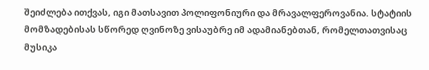შეიძლება ითქვას, იგი მათსავით პოლიფონიური და მრავალფეროვანია. სტატიის მომზადებისას სწორედ ღვინოზე ვისაუბრე იმ ადამიანებთან, რომელთათვისაც მუსიკა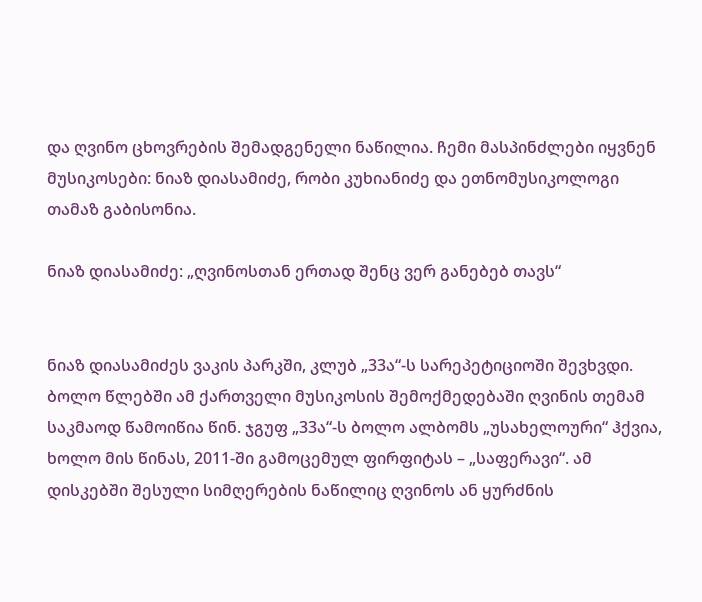და ღვინო ცხოვრების შემადგენელი ნაწილია. ჩემი მასპინძლები იყვნენ მუსიკოსები: ნიაზ დიასამიძე, რობი კუხიანიძე და ეთნომუსიკოლოგი თამაზ გაბისონია.

ნიაზ დიასამიძე: „ღვინოსთან ერთად შენც ვერ განებებ თავს“


ნიაზ დიასამიძეს ვაკის პარკში, კლუბ „33ა“-ს სარეპეტიციოში შევხვდი. ბოლო წლებში ამ ქართველი მუსიკოსის შემოქმედებაში ღვინის თემამ საკმაოდ წამოიწია წინ. ჯგუფ „33ა“-ს ბოლო ალბომს „უსახელოური“ ჰქვია, ხოლო მის წინას, 2011-ში გამოცემულ ფირფიტას – „საფერავი“. ამ დისკებში შესული სიმღერების ნაწილიც ღვინოს ან ყურძნის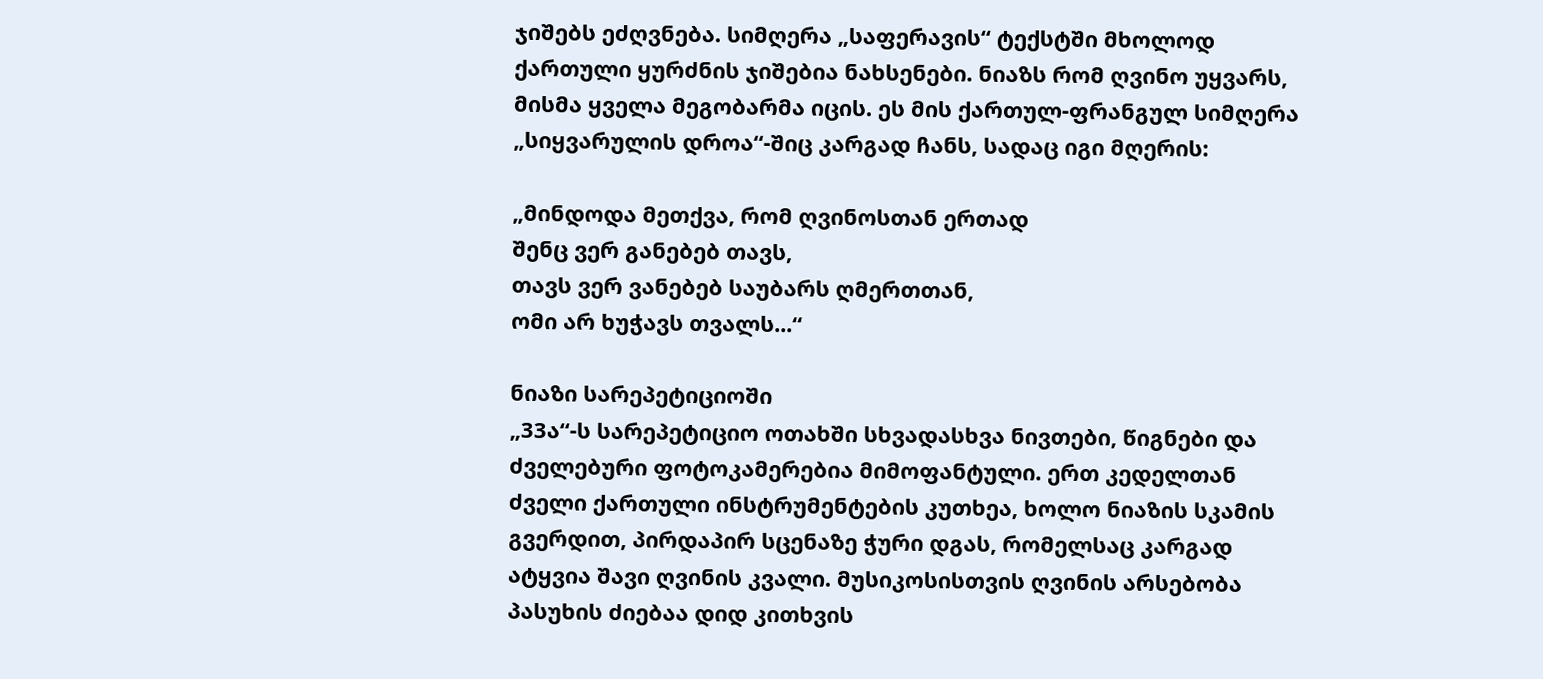ჯიშებს ეძღვნება. სიმღერა „საფერავის“ ტექსტში მხოლოდ ქართული ყურძნის ჯიშებია ნახსენები. ნიაზს რომ ღვინო უყვარს, მისმა ყველა მეგობარმა იცის. ეს მის ქართულ-ფრანგულ სიმღერა „სიყვარულის დროა“-შიც კარგად ჩანს, სადაც იგი მღერის:

„მინდოდა მეთქვა, რომ ღვინოსთან ერთად
შენც ვერ განებებ თავს,
თავს ვერ ვანებებ საუბარს ღმერთთან,
ომი არ ხუჭავს თვალს...“

ნიაზი სარეპეტიციოში
„33ა“-ს სარეპეტიციო ოთახში სხვადასხვა ნივთები, წიგნები და ძველებური ფოტოკამერებია მიმოფანტული. ერთ კედელთან ძველი ქართული ინსტრუმენტების კუთხეა, ხოლო ნიაზის სკამის გვერდით, პირდაპირ სცენაზე ჭური დგას, რომელსაც კარგად ატყვია შავი ღვინის კვალი. მუსიკოსისთვის ღვინის არსებობა პასუხის ძიებაა დიდ კითხვის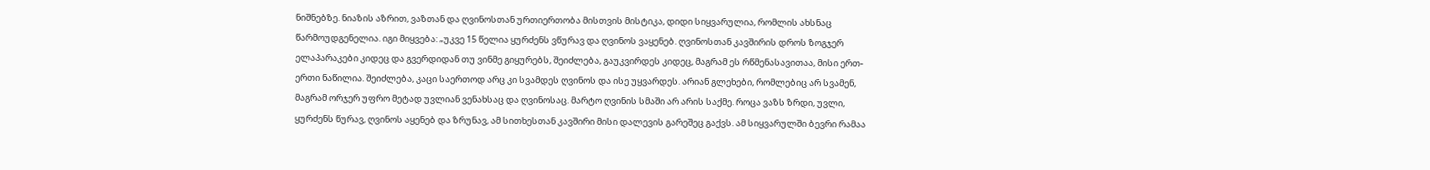ნიშნებზე. ნიაზის აზრით, ვაზთან და ღვინოსთან ურთიერთობა მისთვის მისტიკა, დიდი სიყვარულია, რომლის ახსნაც წარმოუდგენელია. იგი მიყვება: „უკვე 15 წელია ყურძენს ვწურავ და ღვინოს ვაყენებ. ღვინოსთან კავშირის დროს ზოგჯერ ელაპარაკები კიდეც და გვერდიდან თუ ვინმე გიყურებს, შეიძლება, გაუკვირდეს კიდეც, მაგრამ ეს რწმენასავითაა, მისი ერთ-ერთი ნაწილია. შეიძლება, კაცი საერთოდ არც კი სვამდეს ღვინოს და ისე უყვარდეს. არიან გლეხები, რომლებიც არ სვამენ, მაგრამ ორჯერ უფრო მეტად უვლიან ვენახსაც და ღვინოსაც. მარტო ღვინის სმაში არ არის საქმე. როცა ვაზს ზრდი, უვლი, ყურძენს წურავ, ღვინოს აყენებ და ზრუნავ, ამ სითხესთან კავშირი მისი დალევის გარეშეც გაქვს. ამ სიყვარულში ბევრი რამაა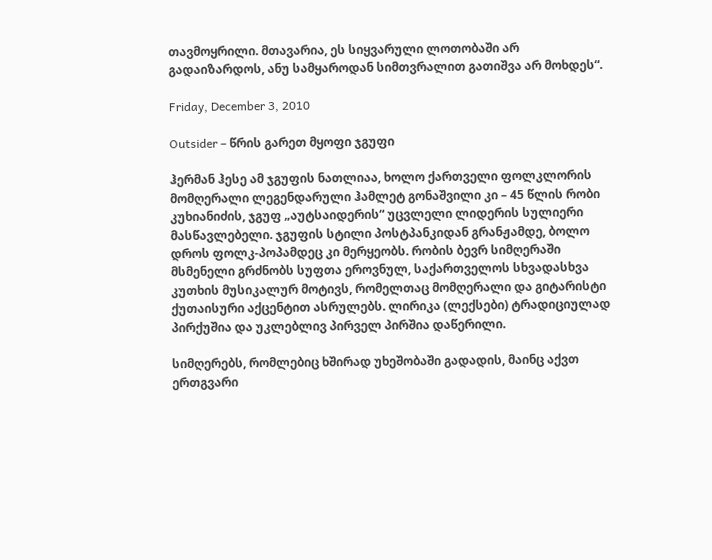თავმოყრილი. მთავარია, ეს სიყვარული ლოთობაში არ გადაიზარდოს, ანუ სამყაროდან სიმთვრალით გათიშვა არ მოხდეს“.

Friday, December 3, 2010

Outsider – წრის გარეთ მყოფი ჯგუფი

ჰერმან ჰესე ამ ჯგუფის ნათლიაა, ხოლო ქართველი ფოლკლორის მომღერალი ლეგენდარული ჰამლეტ გონაშვილი კი – 45 წლის რობი კუხიანიძის, ჯგუფ „აუტსაიდერის“ უცვლელი ლიდერის სულიერი მასწავლებელი. ჯგუფის სტილი პოსტპანკიდან გრანჟამდე, ბოლო დროს ფოლკ-პოპამდეც კი მერყეობს. რობის ბევრ სიმღერაში მსმენელი გრძნობს სუფთა ეროვნულ, საქართველოს სხვადასხვა კუთხის მუსიკალურ მოტივს, რომელთაც მომღერალი და გიტარისტი ქუთაისური აქცენტით ასრულებს. ლირიკა (ლექსები) ტრადიციულად პირქუშია და უკლებლივ პირველ პირშია დაწერილი.

სიმღერებს, რომლებიც ხშირად უხეშობაში გადადის, მაინც აქვთ ერთგვარი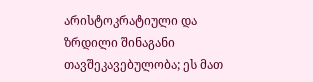არისტოკრატიული და ზრდილი შინაგანი თავშეკავებულობა; ეს მათ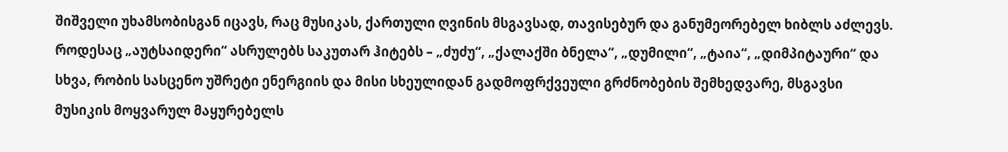შიშველი უხამსობისგან იცავს, რაც მუსიკას, ქართული ღვინის მსგავსად, თავისებურ და განუმეორებელ ხიბლს აძლევს. როდესაც „აუტსაიდერი“ ასრულებს საკუთარ ჰიტებს – „ძუძუ“, „ქალაქში ბნელა“, „დუმილი“, „ტაია“, „დიმპიტაური“ და სხვა, რობის სასცენო უშრეტი ენერგიის და მისი სხეულიდან გადმოფრქვეული გრძნობების შემხედვარე, მსგავსი მუსიკის მოყვარულ მაყურებელს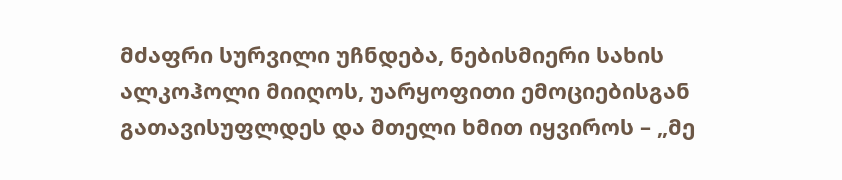მძაფრი სურვილი უჩნდება, ნებისმიერი სახის ალკოჰოლი მიიღოს, უარყოფითი ემოციებისგან გათავისუფლდეს და მთელი ხმით იყვიროს – „მე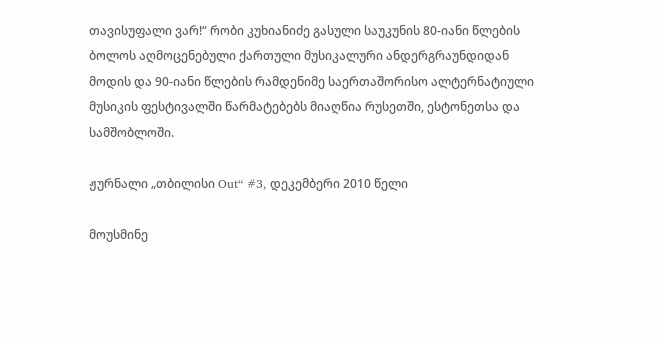თავისუფალი ვარ!“ რობი კუხიანიძე გასული საუკუნის 80-იანი წლების ბოლოს აღმოცენებული ქართული მუსიკალური ანდერგრაუნდიდან მოდის და 90-იანი წლების რამდენიმე საერთაშორისო ალტერნატიული მუსიკის ფესტივალში წარმატებებს მიაღწია რუსეთში, ესტონეთსა და სამშობლოში.

ჟურნალი „თბილისი Out“ #3, დეკემბერი 2010 წელი

მოუსმინე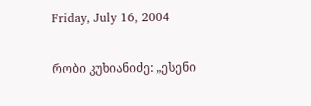Friday, July 16, 2004

რობი კუხიანიძე: „ესენი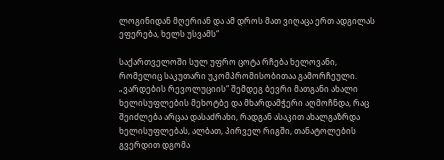ლოგინიდან მღერიან და ამ დროს მათ ვიღაცა ერთ ადგილას ეფერება, ხელს უსვამს“

საქართველოში სულ უფრო ცოტა რჩება ხელოვანი, რომელიც საკუთარი უკომპრომისობითაა გამორჩეული. „ვარდების რევოლუციის“ შემდეგ ბევრი მათგანი ახალი ხელისუფლების მეხოტბე და მხარდამჭერი აღმოჩნდა, რაც შეიძლება არცაა დასაძრახი, რადგან ასაკით ახალგაზრდა ხელისუფლებას, ალბათ, პირველ რიგში, თანატოლების გვერდით დგომა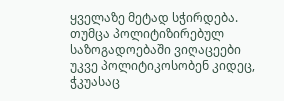ყველაზე მეტად სჭირდება. თუმცა პოლიტიზირებულ საზოგადოებაში ვიღაცეები უკვე პოლიტიკოსობენ კიდეც, ჭკუასაც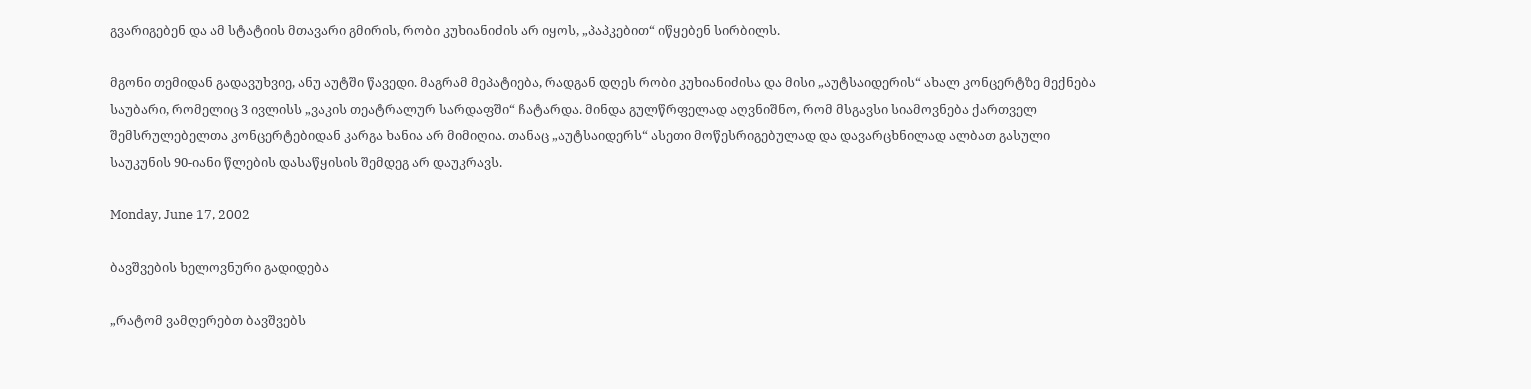გვარიგებენ და ამ სტატიის მთავარი გმირის, რობი კუხიანიძის არ იყოს, „პაპკებით“ იწყებენ სირბილს.

მგონი თემიდან გადავუხვიე, ანუ აუტში წავედი. მაგრამ მეპატიება, რადგან დღეს რობი კუხიანიძისა და მისი „აუტსაიდერის“ ახალ კონცერტზე მექნება საუბარი, რომელიც 3 ივლისს „ვაკის თეატრალურ სარდაფში“ ჩატარდა. მინდა გულწრფელად აღვნიშნო, რომ მსგავსი სიამოვნება ქართველ შემსრულებელთა კონცერტებიდან კარგა ხანია არ მიმიღია. თანაც „აუტსაიდერს“ ასეთი მოწესრიგებულად და დავარცხნილად ალბათ გასული საუკუნის 90-იანი წლების დასაწყისის შემდეგ არ დაუკრავს.

Monday, June 17, 2002

ბავშვების ხელოვნური გადიდება

„რატომ ვამღერებთ ბავშვებს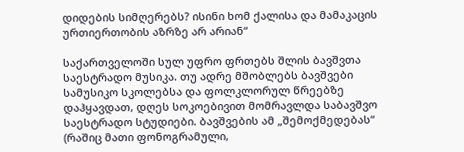დიდების სიმღერებს? ისინი ხომ ქალისა და მამაკაცის ურთიერთობის აზრზე არ არიან“

საქართველოში სულ უფრო ფრთებს შლის ბავშვთა საესტრადო მუსიკა. თუ ადრე მშობლებს ბავშვები სამუსიკო სკოლებსა და ფოლკლორულ წრეებზე დაჰყავდათ, დღეს სოკოებივით მომრავლდა საბავშვო საესტრადო სტუდიები. ბავშვების ამ „შემოქმედებას“ (რაშიც მათი ფონოგრამული,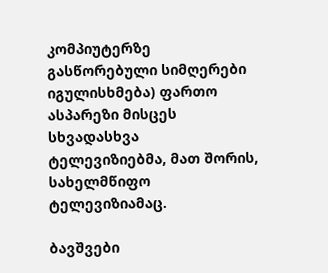კომპიუტერზე გასწორებული სიმღერები იგულისხმება) ფართო ასპარეზი მისცეს სხვადასხვა ტელევიზიებმა, მათ შორის, სახელმწიფო ტელევიზიამაც.

ბავშვები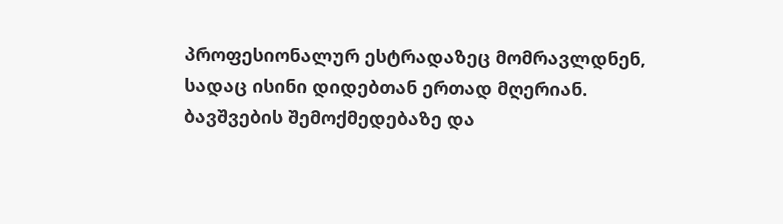პროფესიონალურ ესტრადაზეც მომრავლდნენ, სადაც ისინი დიდებთან ერთად მღერიან. ბავშვების შემოქმედებაზე და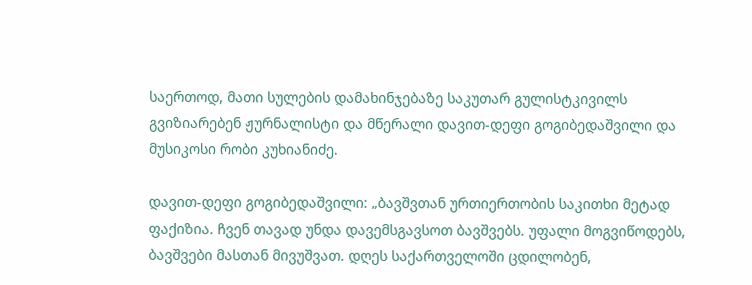საერთოდ, მათი სულების დამახინჯებაზე საკუთარ გულისტკივილს გვიზიარებენ ჟურნალისტი და მწერალი დავით-დეფი გოგიბედაშვილი და მუსიკოსი რობი კუხიანიძე.

დავით-დეფი გოგიბედაშვილი: „ბავშვთან ურთიერთობის საკითხი მეტად ფაქიზია. ჩვენ თავად უნდა დავემსგავსოთ ბავშვებს. უფალი მოგვიწოდებს, ბავშვები მასთან მივუშვათ. დღეს საქართველოში ცდილობენ,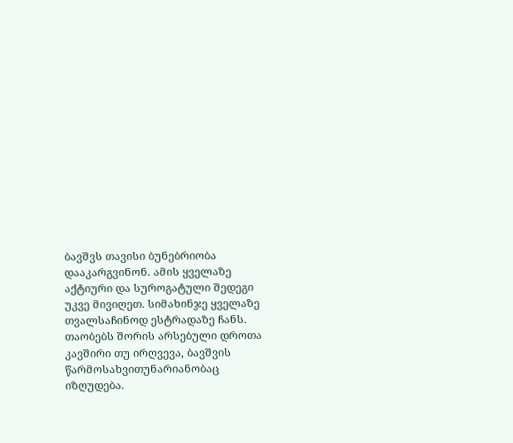ბავშვს თავისი ბუნებრიობა დააკარგვინონ. ამის ყველაზე აქტიური და სუროგატული შედეგი უკვე მივიღეთ. სიმახინჯე ყველაზე თვალსაჩინოდ ესტრადაზე ჩანს. თაობებს შორის არსებული დროთა კავშირი თუ ირღვევა, ბავშვის წარმოსახვითუნარიანობაც იზღუდება.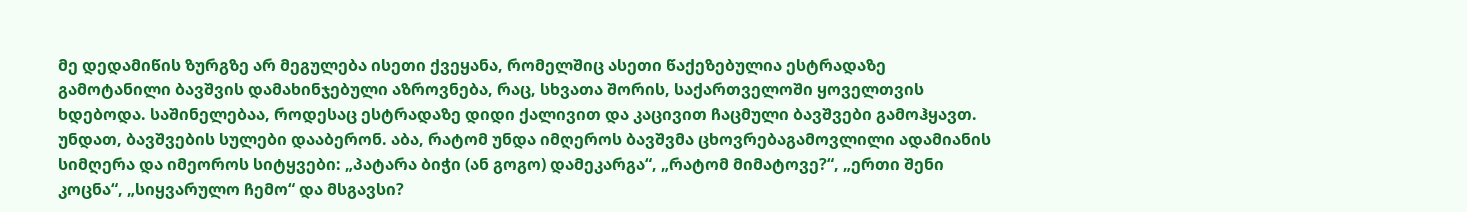მე დედამიწის ზურგზე არ მეგულება ისეთი ქვეყანა, რომელშიც ასეთი წაქეზებულია ესტრადაზე გამოტანილი ბავშვის დამახინჯებული აზროვნება, რაც, სხვათა შორის, საქართველოში ყოველთვის ხდებოდა. საშინელებაა, როდესაც ესტრადაზე დიდი ქალივით და კაცივით ჩაცმული ბავშვები გამოჰყავთ. უნდათ, ბავშვების სულები დააბერონ. აბა, რატომ უნდა იმღეროს ბავშვმა ცხოვრებაგამოვლილი ადამიანის სიმღერა და იმეოროს სიტყვები: „პატარა ბიჭი (ან გოგო) დამეკარგა“, „რატომ მიმატოვე?“, „ერთი შენი კოცნა“, „სიყვარულო ჩემო“ და მსგავსი?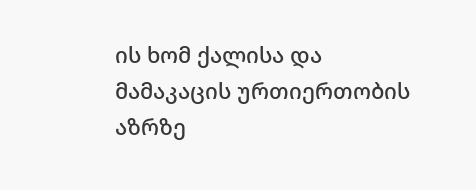ის ხომ ქალისა და მამაკაცის ურთიერთობის აზრზე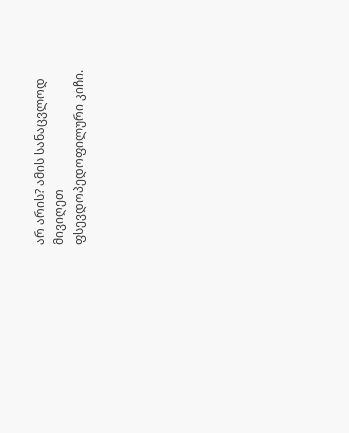არ არის? ამის სანაცვლოდ მივიღეთ ფსევდოპედოფილური კიჩი.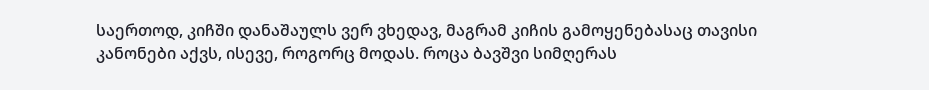საერთოდ, კიჩში დანაშაულს ვერ ვხედავ, მაგრამ კიჩის გამოყენებასაც თავისი კანონები აქვს, ისევე, როგორც მოდას. როცა ბავშვი სიმღერას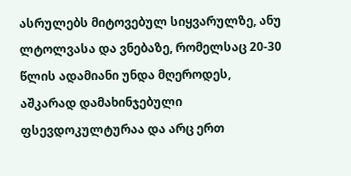ასრულებს მიტოვებულ სიყვარულზე, ანუ ლტოლვასა და ვნებაზე, რომელსაც 20-30 წლის ადამიანი უნდა მღეროდეს, აშკარად დამახინჯებული ფსევდოკულტურაა და არც ერთ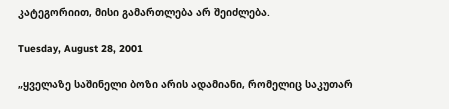კატეგორიით, მისი გამართლება არ შეიძლება.

Tuesday, August 28, 2001

„ყველაზე საშინელი ბოზი არის ადამიანი, რომელიც საკუთარ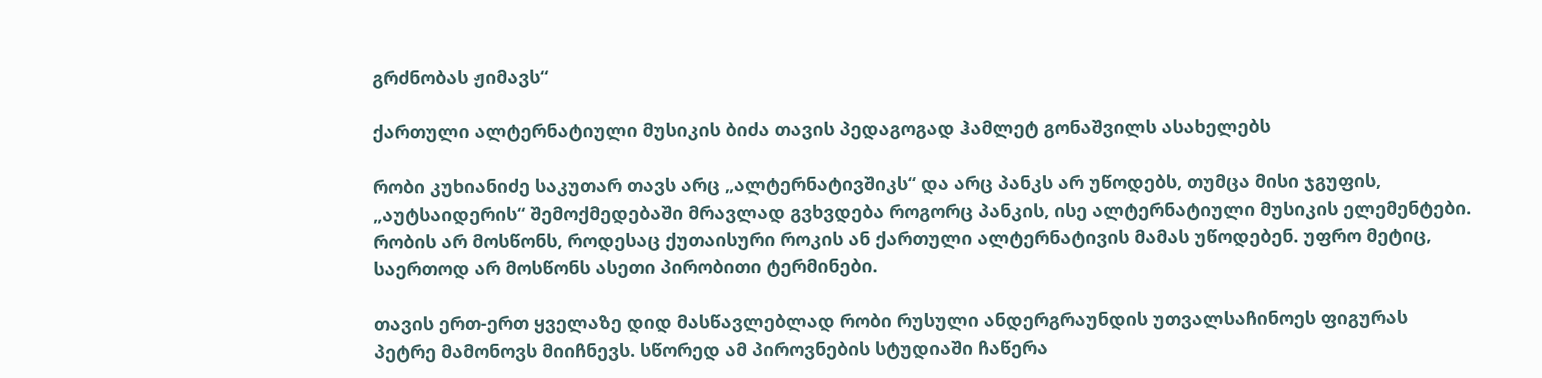გრძნობას ჟიმავს“

ქართული ალტერნატიული მუსიკის ბიძა თავის პედაგოგად ჰამლეტ გონაშვილს ასახელებს

რობი კუხიანიძე საკუთარ თავს არც „ალტერნატივშიკს“ და არც პანკს არ უწოდებს, თუმცა მისი ჯგუფის, „აუტსაიდერის“ შემოქმედებაში მრავლად გვხვდება როგორც პანკის, ისე ალტერნატიული მუსიკის ელემენტები. რობის არ მოსწონს, როდესაც ქუთაისური როკის ან ქართული ალტერნატივის მამას უწოდებენ. უფრო მეტიც, საერთოდ არ მოსწონს ასეთი პირობითი ტერმინები.

თავის ერთ-ერთ ყველაზე დიდ მასწავლებლად რობი რუსული ანდერგრაუნდის უთვალსაჩინოეს ფიგურას პეტრე მამონოვს მიიჩნევს. სწორედ ამ პიროვნების სტუდიაში ჩაწერა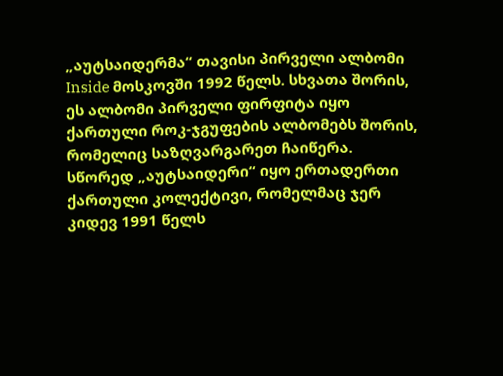„აუტსაიდერმა“ თავისი პირველი ალბომი Inside მოსკოვში 1992 წელს. სხვათა შორის, ეს ალბომი პირველი ფირფიტა იყო ქართული როკ-ჯგუფების ალბომებს შორის, რომელიც საზღვარგარეთ ჩაიწერა. სწორედ „აუტსაიდერი“ იყო ერთადერთი ქართული კოლექტივი, რომელმაც ჯერ კიდევ 1991 წელს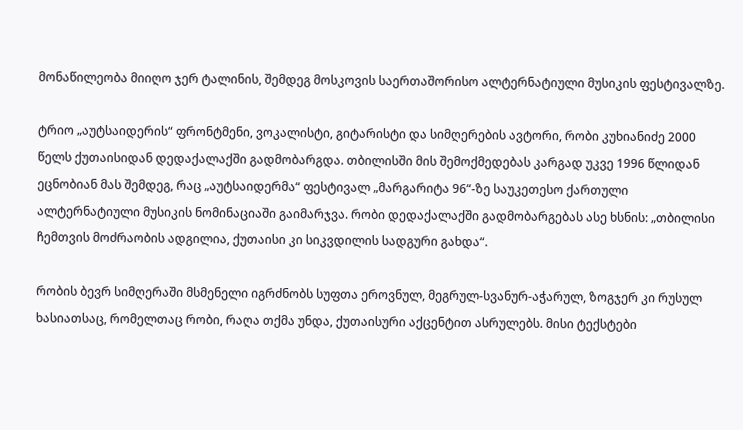მონაწილეობა მიიღო ჯერ ტალინის, შემდეგ მოსკოვის საერთაშორისო ალტერნატიული მუსიკის ფესტივალზე.

ტრიო „აუტსაიდერის“ ფრონტმენი, ვოკალისტი, გიტარისტი და სიმღერების ავტორი, რობი კუხიანიძე 2000 წელს ქუთაისიდან დედაქალაქში გადმობარგდა. თბილისში მის შემოქმედებას კარგად უკვე 1996 წლიდან ეცნობიან მას შემდეგ, რაც „აუტსაიდერმა“ ფესტივალ „მარგარიტა 96“-ზე საუკეთესო ქართული ალტერნატიული მუსიკის ნომინაციაში გაიმარჯვა. რობი დედაქალაქში გადმობარგებას ასე ხსნის: „თბილისი ჩემთვის მოძრაობის ადგილია, ქუთაისი კი სიკვდილის სადგური გახდა“.

რობის ბევრ სიმღერაში მსმენელი იგრძნობს სუფთა ეროვნულ, მეგრულ-სვანურ-აჭარულ, ზოგჯერ კი რუსულ ხასიათსაც, რომელთაც რობი, რაღა თქმა უნდა, ქუთაისური აქცენტით ასრულებს. მისი ტექსტები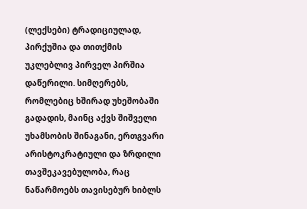(ლექსები) ტრადიციულად, პირქუშია და თითქმის უკლებლივ პირველ პირშია დაწერილი. სიმღერებს, რომლებიც ხშირად უხეშობაში გადადის, მაინც აქვს შიშველი უხამსობის შინაგანი, ერთგვარი არისტოკრატიული და ზრდილი თავშეკავებულობა, რაც ნაწარმოებს თავისებურ ხიბლს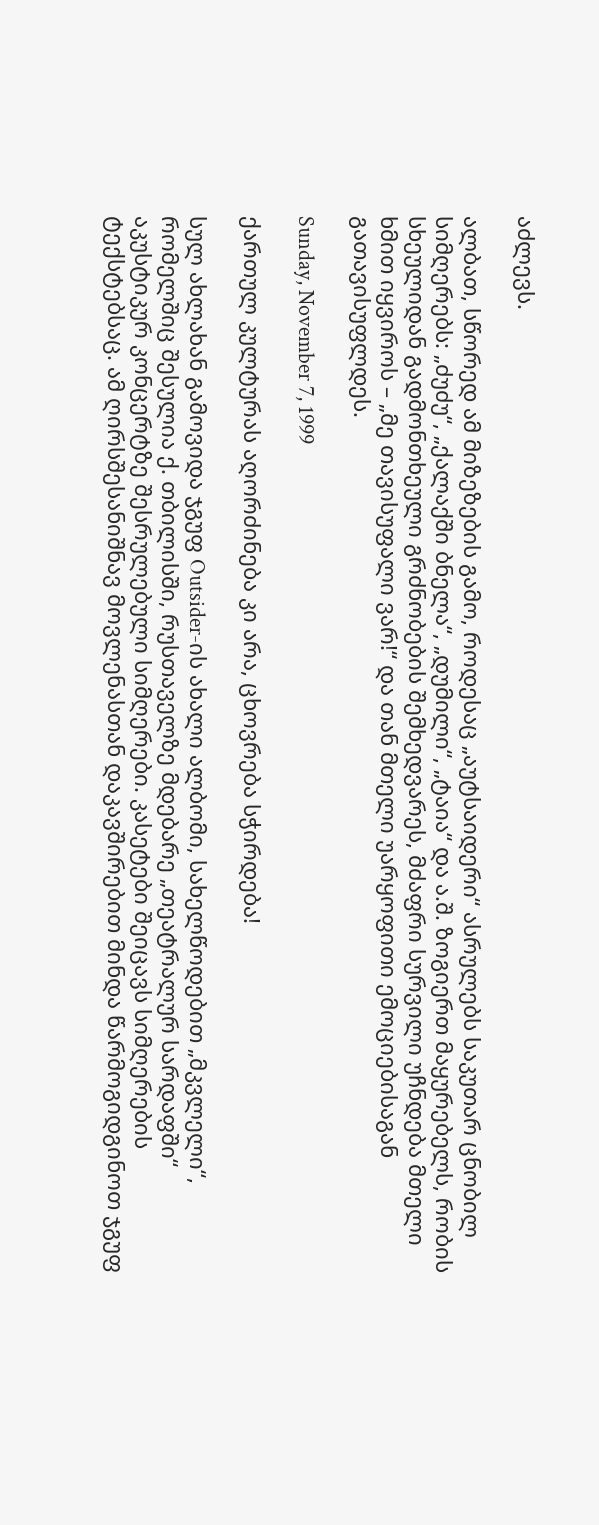აძლევს.

ალბათ, სწორედ ამ მიზეზების გამო, როდესაც „აუტსაიდერი“ ასრულებს საკუთარ ცნობილ სიმღერებს: „ძუძუ“, „ქალაქში ბნელა“, „დუმილი“, „ტაია“ და ა.შ. ზოგიერთ მაყურებელს, რობის სხეულიდან გადმონთხეული გრძნობების შემხედვარეს, მძაფრი სურვილი უჩნდება მთელი ხმით იყვიროს – „მე თავისუფალი ვარ!“ და თან მთელი უარყოფითი ემოციებისაგან გათავისუფლდეს.

Sunday, November 7, 1999

ქართულ კულტურას აღორძინება კი არა, ცხოვრება სჭირდება!

სულ ახლახან გამოვიდა ჯგუფ Outsider-ის ახალი ალბომი, სახელწოდებით „მკვლელი“, რომელშიც შესულია ქ. თბილისში, რუსთაველზე მდებარე „თეატრალურ სარდაფში“ აკუსტიკურ კონცერტზე შესრულებული სიმღერები. კასეტები შეიცავს სიმღერების ტექსტებსაც. ამ ღირსშესანიშნავ მოვლენასთან დაკავშირებით მინდა წარმოგიდგინოთ ჯგუფ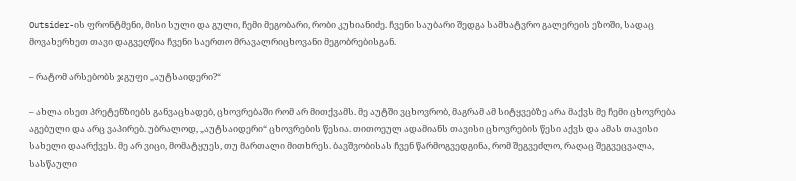Outsider-ის ფრონტმენი, მისი სული და გული, ჩემი მეგობარი, რობი კუხიანიძე. ჩვენი საუბარი შედგა სამხატვრო გალერეის ეზოში, სადაც მოვახერხეთ თავი დაგვეღწია ჩვენი საერთო მრავალრიცხოვანი მეგობრებისგან.

– რატომ არსებობს ჯგუფი „აუტსაიდერი?“

– ახლა ისეთ პრეტენზიებს განვაცხადებ, ცხოვრებაში რომ არ მითქვამს. მე აუტში ვცხოვრობ, მაგრამ ამ სიტყვებზე არა მაქვს მე ჩემი ცხოვრება აგებული და არც ვაპირებ. უბრალოდ, „აუტსაიდერი“ ცხოვრების წესია. თითოეულ ადამიანს თავისი ცხოვრების წესი აქვს და ამას თავისი სახელი დაარქვეს. მე არ ვიცი, მომატყუეს, თუ მართალი მითხრეს. ბავშვობისას ჩვენ წარმოგვედგინა, რომ შეგვეძლო, რაღაც შეგვეცვალა, სასწაული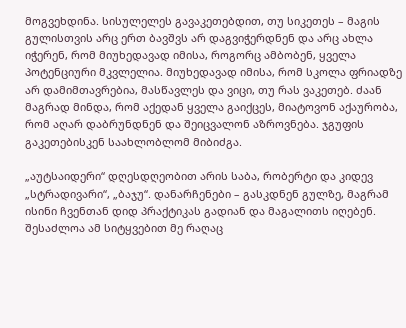მოგვეხდინა. სისულელეს გავაკეთებდით, თუ სიკეთეს – მაგის გულისთვის არც ერთ ბავშვს არ დაგვიჭერდნენ და არც ახლა იჭერენ, რომ მიუხედავად იმისა, როგორც ამბობენ, ყველა პოტენციური მკვლელია. მიუხედავად იმისა, რომ სკოლა ფრიადზე არ დამიმთავრებია, მასწავლეს და ვიცი, თუ რას ვაკეთებ. ძაან მაგრად მინდა, რომ აქედან ყველა გაიქცეს, მიატოვონ აქაურობა, რომ აღარ დაბრუნდნენ და შეიცვალონ აზროვნება. ჯგუფის გაკეთებისკენ საახლობლომ მიბიძგა.

„აუტსაიდერი“ დღესდღეობით არის საბა, რობერტი და კიდევ „სტრადივარი“, „ბაჯუ“. დანარჩენები – გასკდნენ გულზე, მაგრამ ისინი ჩვენთან დიდ პრაქტიკას გადიან და მაგალითს იღებენ. შესაძლოა ამ სიტყვებით მე რაღაც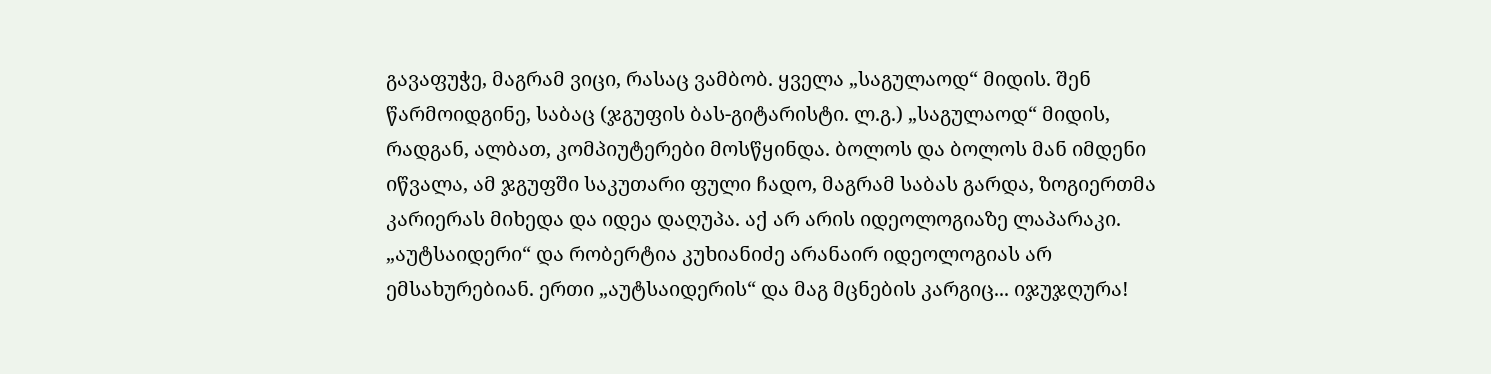გავაფუჭე, მაგრამ ვიცი, რასაც ვამბობ. ყველა „საგულაოდ“ მიდის. შენ წარმოიდგინე, საბაც (ჯგუფის ბას-გიტარისტი. ლ.გ.) „საგულაოდ“ მიდის, რადგან, ალბათ, კომპიუტერები მოსწყინდა. ბოლოს და ბოლოს მან იმდენი იწვალა, ამ ჯგუფში საკუთარი ფული ჩადო, მაგრამ საბას გარდა, ზოგიერთმა კარიერას მიხედა და იდეა დაღუპა. აქ არ არის იდეოლოგიაზე ლაპარაკი. „აუტსაიდერი“ და რობერტია კუხიანიძე არანაირ იდეოლოგიას არ ემსახურებიან. ერთი „აუტსაიდერის“ და მაგ მცნების კარგიც... იჯუჯღურა!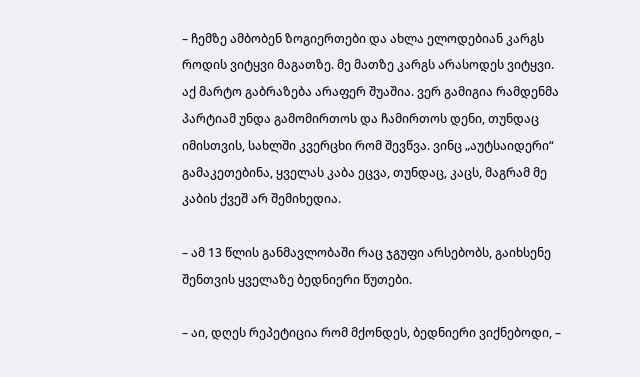– ჩემზე ამბობენ ზოგიერთები და ახლა ელოდებიან კარგს როდის ვიტყვი მაგათზე. მე მათზე კარგს არასოდეს ვიტყვი. აქ მარტო გაბრაზება არაფერ შუაშია. ვერ გამიგია რამდენმა პარტიამ უნდა გამომირთოს და ჩამირთოს დენი, თუნდაც იმისთვის, სახლში კვერცხი რომ შევწვა. ვინც „აუტსაიდერი“ გამაკეთებინა, ყველას კაბა ეცვა, თუნდაც, კაცს, მაგრამ მე კაბის ქვეშ არ შემიხედია.

– ამ 13 წლის განმავლობაში რაც ჯგუფი არსებობს, გაიხსენე შენთვის ყველაზე ბედნიერი წუთები.

– აი, დღეს რეპეტიცია რომ მქონდეს, ბედნიერი ვიქნებოდი, –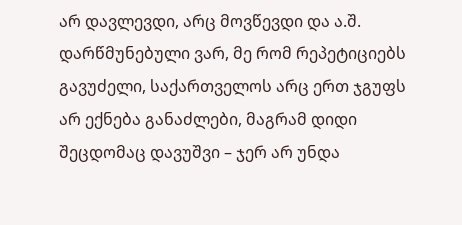არ დავლევდი, არც მოვწევდი და ა.შ. დარწმუნებული ვარ, მე რომ რეპეტიციებს გავუძელი, საქართველოს არც ერთ ჯგუფს არ ექნება განაძლები, მაგრამ დიდი შეცდომაც დავუშვი – ჯერ არ უნდა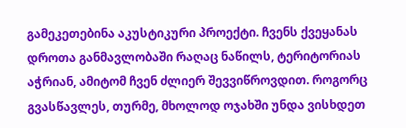გამეკეთებინა აკუსტიკური პროექტი. ჩვენს ქვეყანას დროთა განმავლობაში რაღაც ნაწილს, ტერიტორიას აჭრიან, ამიტომ ჩვენ ძლიერ შევვიწროვდით. როგორც გვასწავლეს, თურმე, მხოლოდ ოჯახში უნდა ვისხდეთ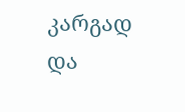კარგად და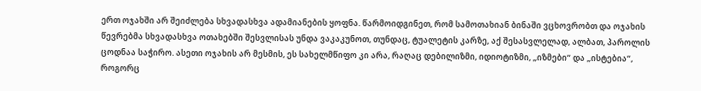ერთ ოჯახში არ შეიძლება სხვადასხვა ადამიანების ყოფნა. წარმოიდგინეთ, რომ სამოთახიან ბინაში ვცხოვრობთ და ოჯახის წევრებმა სხვადასხვა ოთახებში შესვლისას უნდა ვაკაკუნოთ, თუნდაც, ტუალეტის კარზე, აქ შესასვლელად, ალბათ, პაროლის ცოდნაა საჭირო. ასეთი ოჯახის არ მესმის, ეს სახელმწიფო კი არა, რაღაც დებილიზმი, იდიოტიზმი, „იზმები“ და „ისტებია“, როგორც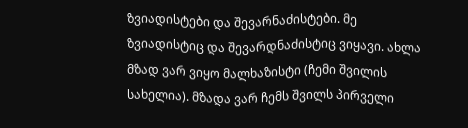ზვიადისტები და შევარნაძისტები. მე ზვიადისტიც და შევარდნაძისტიც ვიყავი. ახლა მზად ვარ ვიყო მალხაზისტი (ჩემი შვილის სახელია). მზადა ვარ ჩემს შვილს პირველი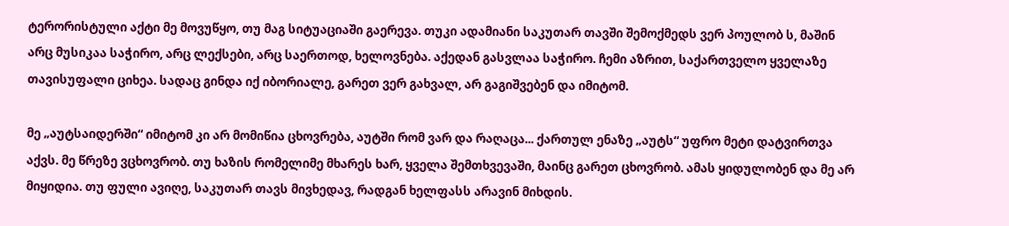ტერორისტული აქტი მე მოვუწყო, თუ მაგ სიტუაციაში გაერევა. თუკი ადამიანი საკუთარ თავში შემოქმედს ვერ პოულობ ს, მაშინ არც მუსიკაა საჭირო, არც ლექსები, არც საერთოდ, ხელოვნება. აქედან გასვლაა საჭირო. ჩემი აზრით, საქართველო ყველაზე თავისუფალი ციხეა. სადაც გინდა იქ იბორიალე, გარეთ ვერ გახვალ, არ გაგიშვებენ და იმიტომ.

მე „აუტსაიდერში“ იმიტომ კი არ მომიწია ცხოვრება, აუტში რომ ვარ და რაღაცა... ქართულ ენაზე „აუტს“ უფრო მეტი დატვირთვა აქვს. მე წრეზე ვცხოვრობ. თუ ხაზის რომელიმე მხარეს ხარ, ყველა შემთხვევაში, მაინც გარეთ ცხოვრობ. ამას ყიდულობენ და მე არ მიყიდია. თუ ფული ავიღე, საკუთარ თავს მივხედავ, რადგან ხელფასს არავინ მიხდის.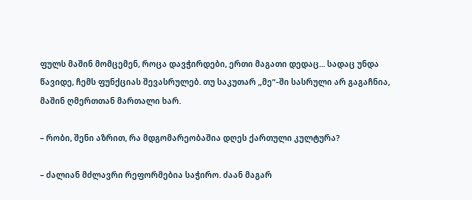ფულს მაშინ მომცემენ, როცა დავჭირდები, ერთი მაგათი დედაც... სადაც უნდა წავიდე, ჩემს ფუნქციას შევასრულებ. თუ საკუთარ „მე“-ში სასრული არ გაგაჩნია, მაშინ ღმერთთან მართალი ხარ.

– რობი, შენი აზრით, რა მდგომარეობაშია დღეს ქართული კულტურა?

– ძალიან მძლავრი რეფორმებია საჭირო. ძაან მაგარ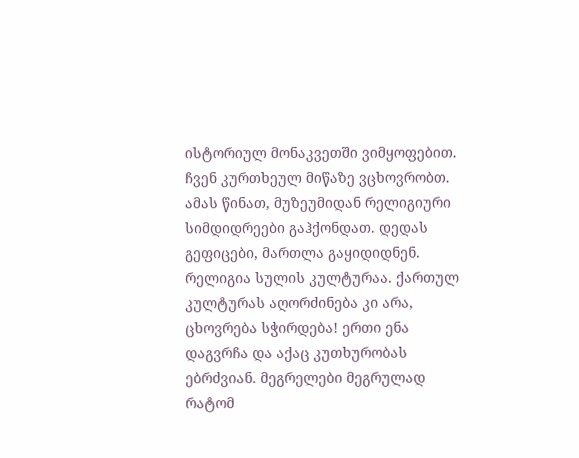ისტორიულ მონაკვეთში ვიმყოფებით. ჩვენ კურთხეულ მიწაზე ვცხოვრობთ. ამას წინათ, მუზეუმიდან რელიგიური სიმდიდრეები გაჰქონდათ. დედას გეფიცები, მართლა გაყიდიდნენ. რელიგია სულის კულტურაა. ქართულ კულტურას აღორძინება კი არა, ცხოვრება სჭირდება! ერთი ენა დაგვრჩა და აქაც კუთხურობას ებრძვიან. მეგრელები მეგრულად რატომ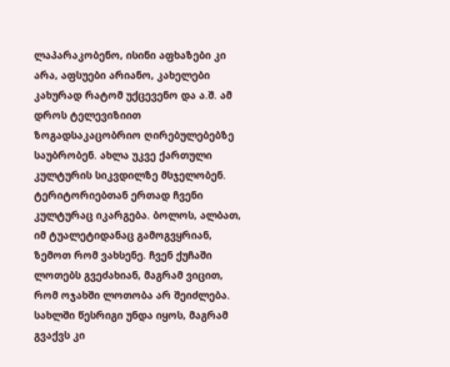ლაპარაკობენო, ისინი აფხაზები კი არა, აფსუები არიანო, კახელები კახურად რატომ უქცევენო და ა.შ. ამ დროს ტელევიზიით ზოგადსაკაცობრიო ღირებულებებზე საუბრობენ. ახლა უკვე ქართული კულტურის სიკვდილზე მსჯელობენ. ტერიტორიებთან ერთად ჩვენი კულტურაც იკარგება. ბოლოს, ალბათ, იმ ტუალეტიდანაც გამოგვყრიან, ზემოთ რომ ვახსენე. ჩვენ ქუჩაში ლოთებს გვეძახიან, მაგრამ ვიცით, რომ ოჯახში ლოთობა არ შეიძლება. სახლში წესრიგი უნდა იყოს, მაგრამ გვაქვს კი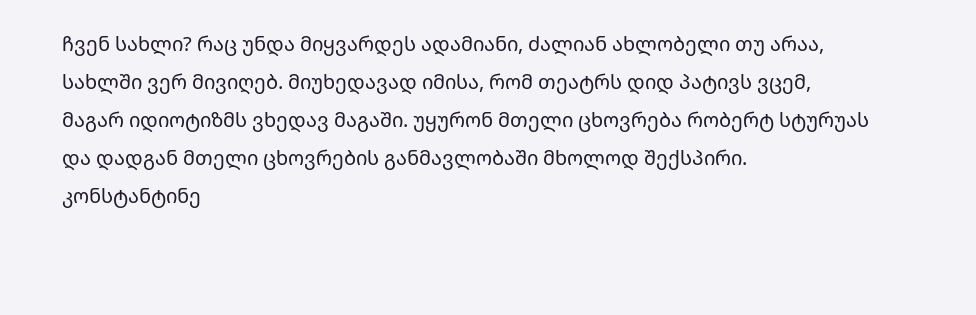ჩვენ სახლი? რაც უნდა მიყვარდეს ადამიანი, ძალიან ახლობელი თუ არაა, სახლში ვერ მივიღებ. მიუხედავად იმისა, რომ თეატრს დიდ პატივს ვცემ, მაგარ იდიოტიზმს ვხედავ მაგაში. უყურონ მთელი ცხოვრება რობერტ სტურუას და დადგან მთელი ცხოვრების განმავლობაში მხოლოდ შექსპირი. კონსტანტინე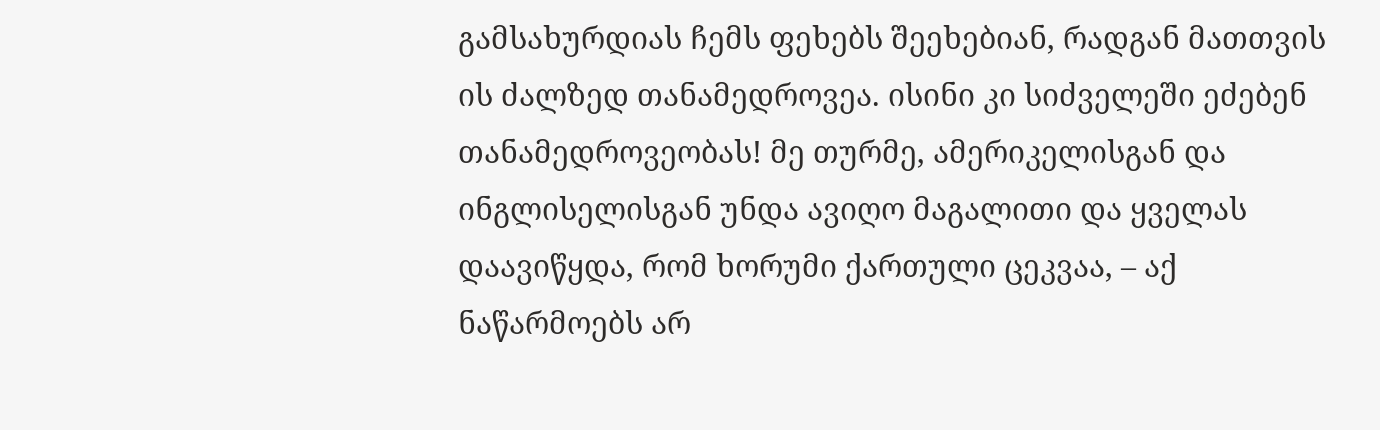გამსახურდიას ჩემს ფეხებს შეეხებიან, რადგან მათთვის ის ძალზედ თანამედროვეა. ისინი კი სიძველეში ეძებენ თანამედროვეობას! მე თურმე, ამერიკელისგან და ინგლისელისგან უნდა ავიღო მაგალითი და ყველას დაავიწყდა, რომ ხორუმი ქართული ცეკვაა, – აქ ნაწარმოებს არ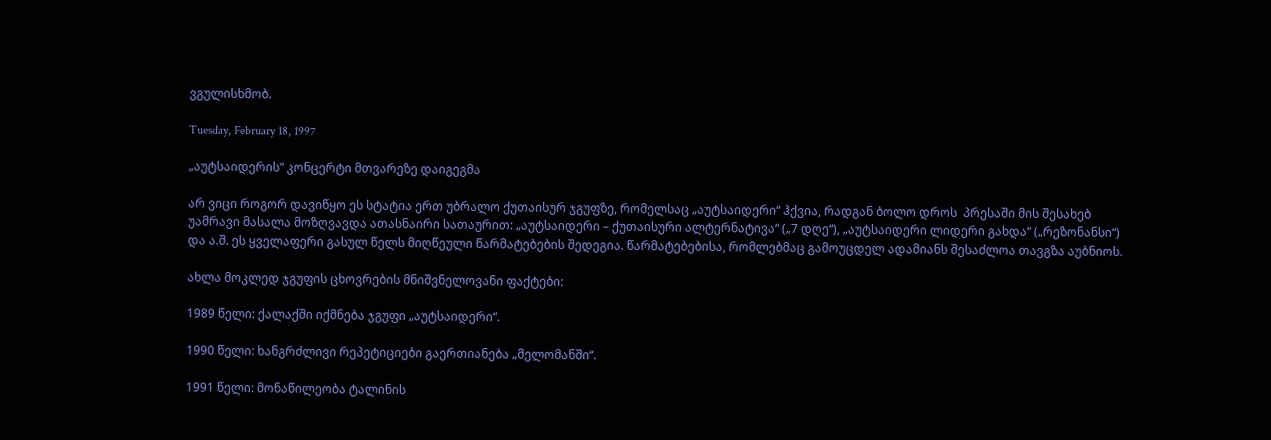ვგულისხმობ.

Tuesday, February 18, 1997

„აუტსაიდერის“ კონცერტი მთვარეზე დაიგეგმა

არ ვიცი როგორ დავიწყო ეს სტატია ერთ უბრალო ქუთაისურ ჯგუფზე, რომელსაც „აუტსაიდერი“ ჰქვია, რადგან ბოლო დროს  პრესაში მის შესახებ უამრავი მასალა მოზღვავდა ათასნაირი სათაურით: „აუტსაიდერი – ქუთაისური ალტერნატივა“ („7 დღე“), „აუტსაიდერი ლიდერი გახდა“ („რეზონანსი“) და ა.შ. ეს ყველაფერი გასულ წელს მიღწეული წარმატებების შედეგია. წარმატებებისა, რომლებმაც გამოუცდელ ადამიანს შესაძლოა თავგზა აუბნიოს.

ახლა მოკლედ ჯგუფის ცხოვრების მნიშვნელოვანი ფაქტები:

1989 წელი: ქალაქში იქმნება ჯგუფი „აუტსაიდერი“.

1990 წელი: ხანგრძლივი რეპეტიციები გაერთიანება „მელომანში“.

1991 წელი: მონაწილეობა ტალინის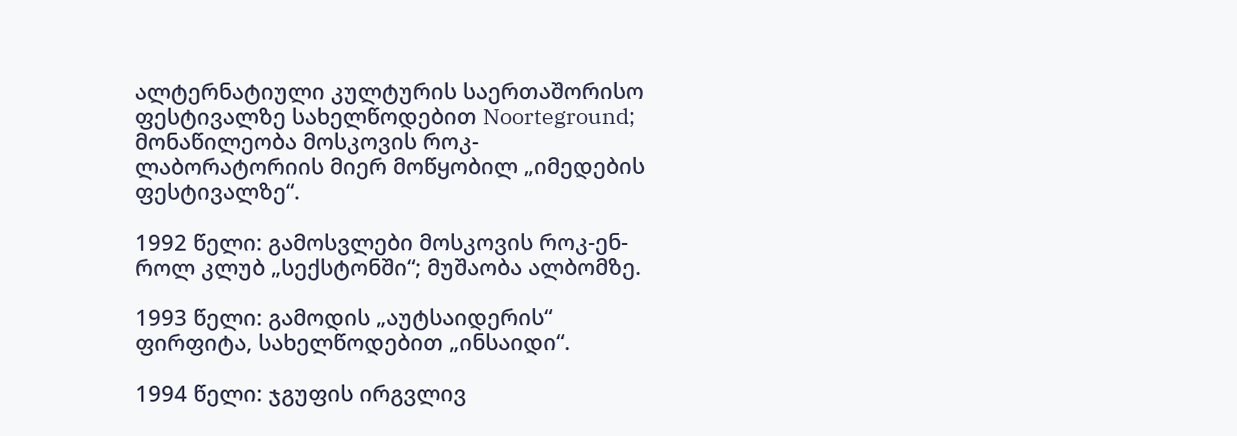ალტერნატიული კულტურის საერთაშორისო ფესტივალზე სახელწოდებით Noorteground; მონაწილეობა მოსკოვის როკ-ლაბორატორიის მიერ მოწყობილ „იმედების ფესტივალზე“.

1992 წელი: გამოსვლები მოსკოვის როკ-ენ-როლ კლუბ „სექსტონში“; მუშაობა ალბომზე.

1993 წელი: გამოდის „აუტსაიდერის“ ფირფიტა, სახელწოდებით „ინსაიდი“.

1994 წელი: ჯგუფის ირგვლივ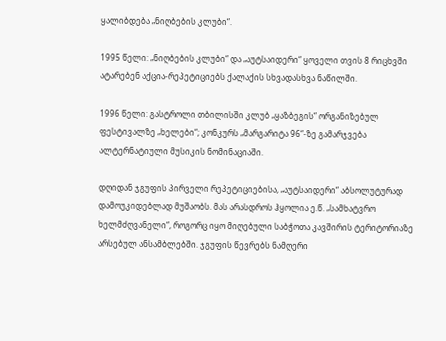ყალიბდება „ნიღბების კლუბი“.

1995 წელი: „ნიღბების კლუბი“ და „აუტსაიდერი“ ყოველი თვის 8 რიცხვში ატარებენ აქცია-რეპეტიციებს ქალაქის სხვადასხვა ნაწილში.

1996 წელი: გასტროლი თბილისში კლუბ „ყაზბეგის“ ორგანიზებულ ფესტივალზე „ხელები“; კონკურს „მარგარიტა 96“-ზე გამარჯვება ალტერნატიული მუსიკის ნომინაციაში.

დღიდან ჯგუფის პირველი რეპეტიციებისა, „აუტსაიდერი“ აბსოლუტურად დამოუკიდებლად მუშაობს. მას არასდროს ჰყოლია ე.წ. „სამხატვრო ხელმძღვანელი“, როგორც იყო მიღებული საბჭოთა კავშირის ტერიტორიაზე არსებულ ანსამბლებში. ჯგუფის წევრებს ნამღერი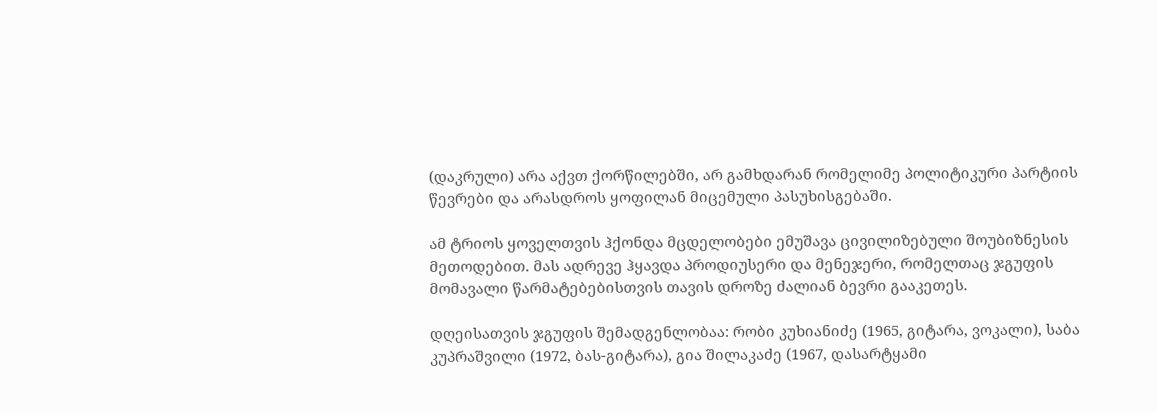(დაკრული) არა აქვთ ქორწილებში, არ გამხდარან რომელიმე პოლიტიკური პარტიის წევრები და არასდროს ყოფილან მიცემული პასუხისგებაში.

ამ ტრიოს ყოველთვის ჰქონდა მცდელობები ემუშავა ცივილიზებული შოუბიზნესის მეთოდებით. მას ადრევე ჰყავდა პროდიუსერი და მენეჯერი, რომელთაც ჯგუფის მომავალი წარმატებებისთვის თავის დროზე ძალიან ბევრი გააკეთეს.

დღეისათვის ჯგუფის შემადგენლობაა: რობი კუხიანიძე (1965, გიტარა, ვოკალი), საბა კუპრაშვილი (1972, ბას-გიტარა), გია შილაკაძე (1967, დასარტყამი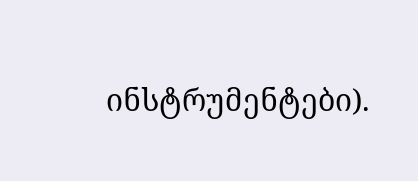ინსტრუმენტები).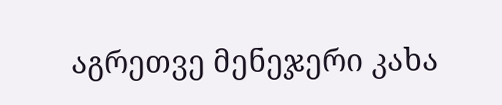აგრეთვე მენეჯერი კახა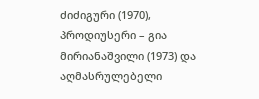ძიძიგური (1970), პროდიუსერი – გია მირიანაშვილი (1973) და აღმასრულებელი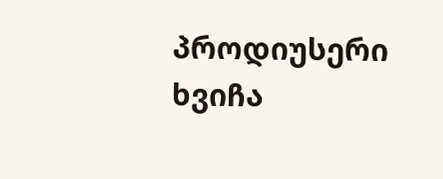პროდიუსერი ხვიჩა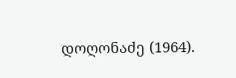დოღონაძე (1964).